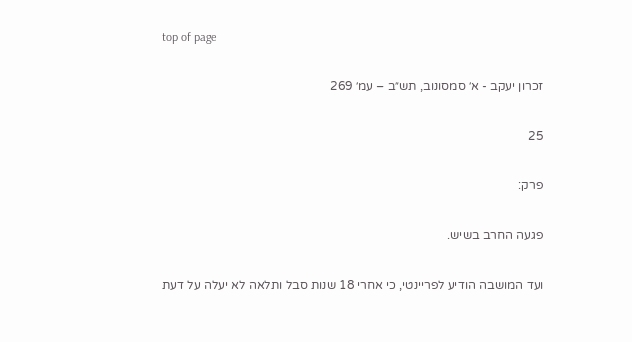top of page

זכרון יעקב - א׳ סמסונוב, תש״ב – עמ׳ 269

25

פרק:

פגעה החרב בשיש.

ועד המושבה הודיע לפריינטי, כי אחרי 18 שנות סבל ותלאה לא יעלה על דעת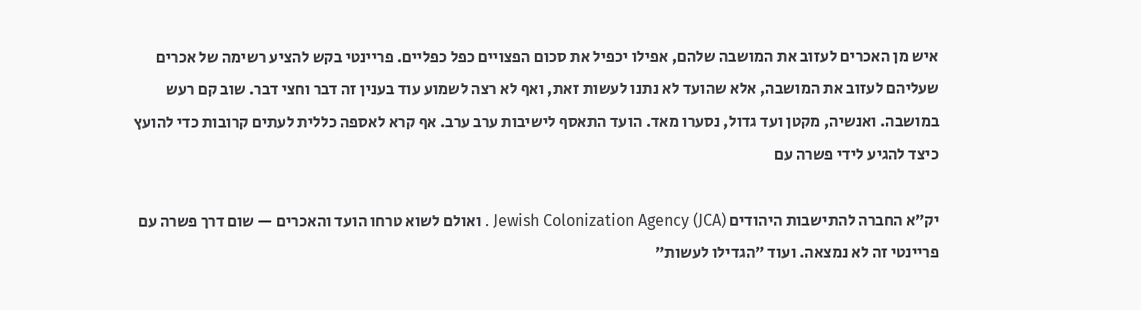איש מן האכרים לעזוב את המושבה שלהם, אפילו יכפיל את סכום הפצויים כפל כפליים. פריינטי בקש להציע רשימה של אכרים שעליהם לעזוב את המושבה, אלא שהועד לא נתנו לעשות זאת, ואף לא רצה לשמוע עוד בענין זה דבר וחצי דבר. שוב קם רעש במושבה. ואנשיה, מקטן ועד גדול, נסערו מאד. הועד התאסף לישיבות ערב ערב. אף קרא לאספה כללית לעתים קרובות כדי להועץ כיצד להגיע לידי פשרה עם

יק״א החברה להתישבות היהודים Jewish Colonization Agency (JCA) . ואולם לשוא טרחו הועד והאכרים — שום דרך פשרה עם פריינטי זה לא נמצאה. ועוד ״הגדילו לעשות״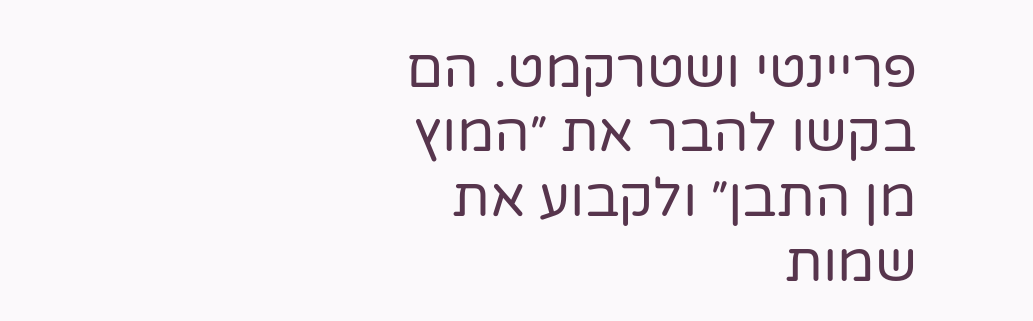פריינטי ושטרקמט. הם בקשו להבר את ״המוץ מן התבן״ ולקבוע את שמות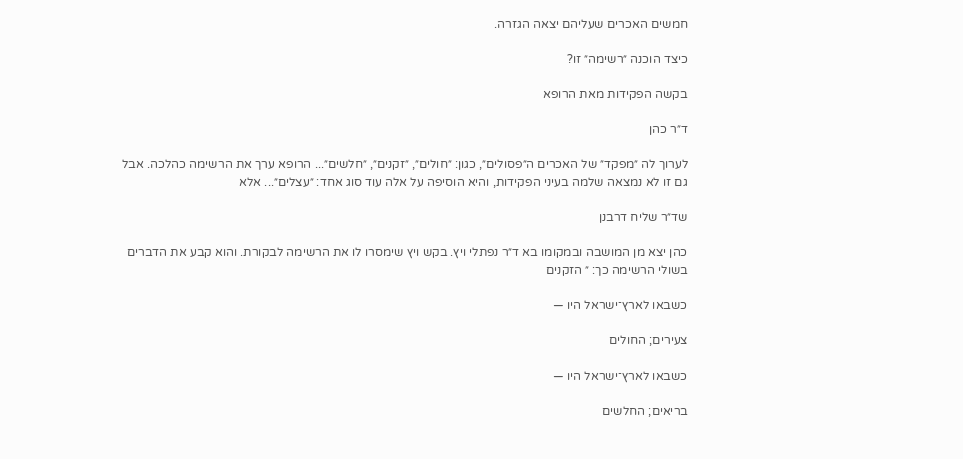חמשים האכרים שעליהם יצאה הגזרה.

כיצד הוכנה ״רשימה״ זו?

בקשה הפקידות מאת הרופא

ד״ר כהן

לערוך לה ״מפקד״ של האכרים ה״פסולים״, כגון: ״חולים״, ״זקנים״, ״חלשים״... הרופא ערך את הרשימה כהלכה. אבל גם זו לא נמצאה שלמה בעיני הפקידות, והיא הוסיפה על אלה עוד סוג אחד: ״עצלים״... אלא

שד״ר שליח דרבנן

כהן יצא מן המושבה ובמקומו בא ד״ר נפתלי ויץ. בקש ויץ שימסרו לו את הרשימה לבקורת. והוא קבע את הדברים בשולי הרשימה כך: ״ הזקנים

כשבאו לארץ־ישראל היו —

צעירים; החולים

כשבאו לארץ־ישראל היו —

בריאים; החלשים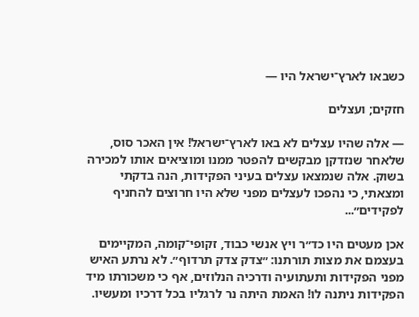כשבאו לארץ־ישראל היו —

חזקים; ועצלים

— אלה שהיו עצלים לא באו לארץ־ישראל! אין האכר סוס, שלאחר שנזדקן מבקשים להפטר ממנו ומוציאים אותו למכירה בשוק. אלה שנמצאו עצלים בעיני הפקידות, הנה בדקתי ומצאתי, כי נהפכו לעצלים מפני שלא היו חרוצים להחניף לפקידים״...

אכן מעטים היו כד״ר ויץ אנשי כבוד, זקופי־קומה, המקיימים בעצמם את מצות תורתנו: ״צדק צדק תרדוף״. לא נרתע האיש מפני הפקידות ותעתועיה ודרכיה הנלוזים, אף כי משכורתו מיד הפקידות ניתנה לו! האמת היתה נר לרגליו בכל דרכיו ומעשיו.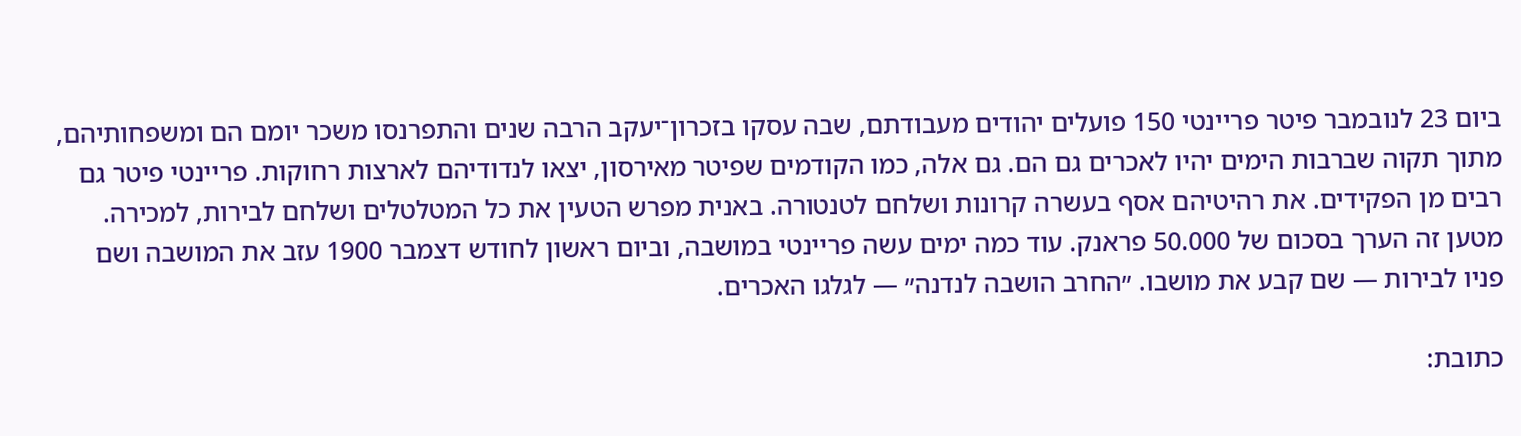ביום 23 לנובמבר פיטר פריינטי 150 פועלים יהודים מעבודתם, שבה עסקו בזכרון־יעקב הרבה שנים והתפרנסו משכר יומם הם ומשפחותיהם, מתוך תקוה שברבות הימים יהיו לאכרים גם הם. גם אלה, כמו הקודמים שפיטר מאירסון, יצאו לנדודיהם לארצות רחוקות. פריינטי פיטר גם רבים מן הפקידים. את רהיטיהם אסף בעשרה קרונות ושלחם לטנטורה. באנית מפרש הטעין את כל המטלטלים ושלחם לבירות, למכירה. מטען זה הערך בסכום של 50.000 פראנק. עוד כמה ימים עשה פריינטי במושבה, וביום ראשון לחודש דצמבר 1900 עזב את המושבה ושם פניו לבירות — שם קבע את מושבו. ״החרב הושבה לנדנה״ — לגלגו האכרים.

כתובת: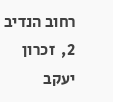רחוב הנדיב 2,  זכרון יעקב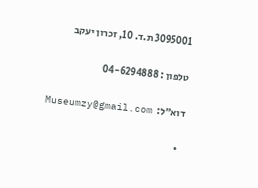3095001 ת.ד. 10, זכרון יעקב

טלפון : 04-6294888

דוא״ל:  Museumzy@gmail.com

  •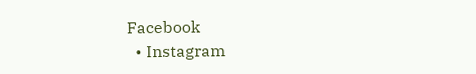Facebook
  • Instagram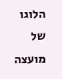הלוגו של מועצה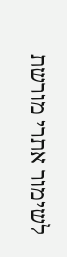לשימור אתרי מורשת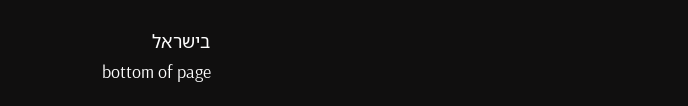בישראל
bottom of page